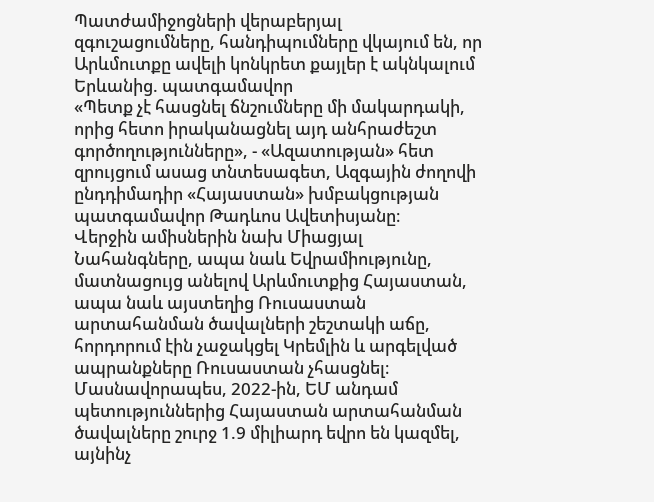Պատժամիջոցների վերաբերյալ զգուշացումները, հանդիպումները վկայում են, որ Արևմուտքը ավելի կոնկրետ քայլեր է ակնկալում Երևանից. պատգամավոր
«Պետք չէ հասցնել ճնշումները մի մակարդակի, որից հետո իրականացնել այդ անհրաժեշտ գործողությունները», - «Ազատության» հետ զրույցում ասաց տնտեսագետ, Ազգային ժողովի ընդդիմադիր «Հայաստան» խմբակցության պատգամավոր Թադևոս Ավետիսյանը։
Վերջին ամիսներին նախ Միացյալ Նահանգները, ապա նաև Եվրամիությունը, մատնացույց անելով Արևմուտքից Հայաստան, ապա նաև այստեղից Ռուսաստան արտահանման ծավալների շեշտակի աճը, հորդորում էին չաջակցել Կրեմլին և արգելված ապրանքները Ռուսաստան չհասցնել։ Մասնավորապես, 2022-ին, ԵՄ անդամ պետություններից Հայաստան արտահանման ծավալները շուրջ 1.9 միլիարդ եվրո են կազմել, այնինչ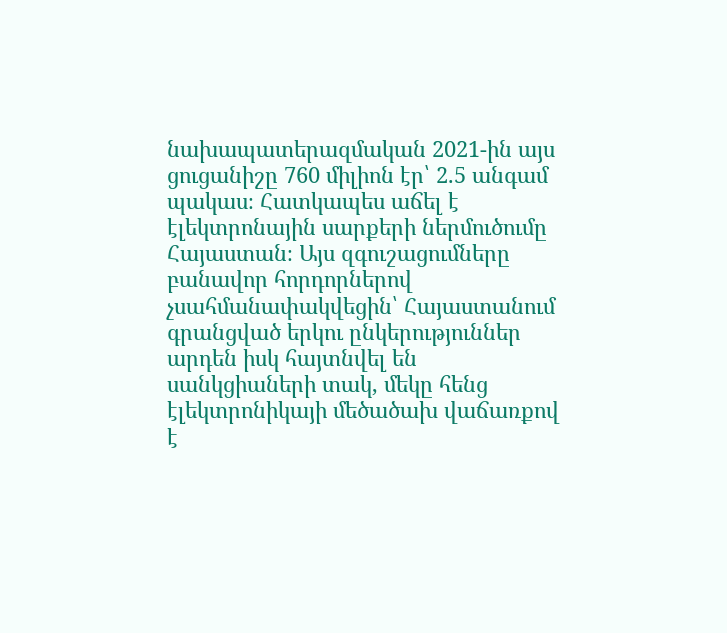նախապատերազմական 2021-ին այս ցուցանիշը 760 միլիոն էր՝ 2.5 անգամ պակաս։ Հատկապես աճել է էլեկտրոնային սարքերի ներմուծումը Հայաստան։ Այս զգուշացումները բանավոր հորդորներով չսահմանափակվեցին՝ Հայաստանում գրանցված երկու ընկերություններ արդեն իսկ հայտնվել են սանկցիաների տակ, մեկը հենց էլեկտրոնիկայի մեծածախ վաճառքով է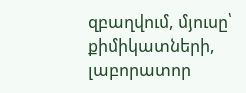զբաղվում, մյուսը՝ քիմիկատների, լաբորատոր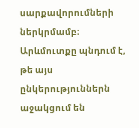սարքավորումների ներկրմամբ։
Արևմուտքը պնդում է, թե այս ընկերություններն աջակցում են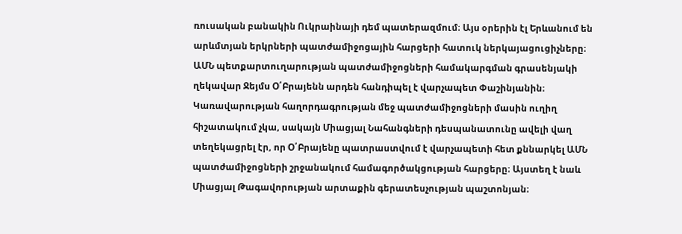ռուսական բանակին Ուկրաինայի դեմ պատերազմում։ Այս օրերին էլ Երևանում են արևմտյան երկրների պատժամիջոցային հարցերի հատուկ ներկայացուցիչները։ ԱՄՆ պետքարտուղարության պատժամիջոցների համակարգման գրասենյակի ղեկավար Ջեյմս Օ՛Բրայենն արդեն հանդիպել է վարչապետ Փաշինյանին։ Կառավարության հաղորդագրության մեջ պատժամիջոցների մասին ուղիղ հիշատակում չկա, սակայն Միացյալ Նահանգների դեսպանատունը ավելի վաղ տեղեկացրել էր, որ Օ՛Բրայենը պատրաստվում է վարչապետի հետ քննարկել ԱՄՆ պատժամիջոցների շրջանակում համագործակցության հարցերը։ Այստեղ է նաև Միացյալ Թագավորության արտաքին գերատեսչության պաշտոնյան։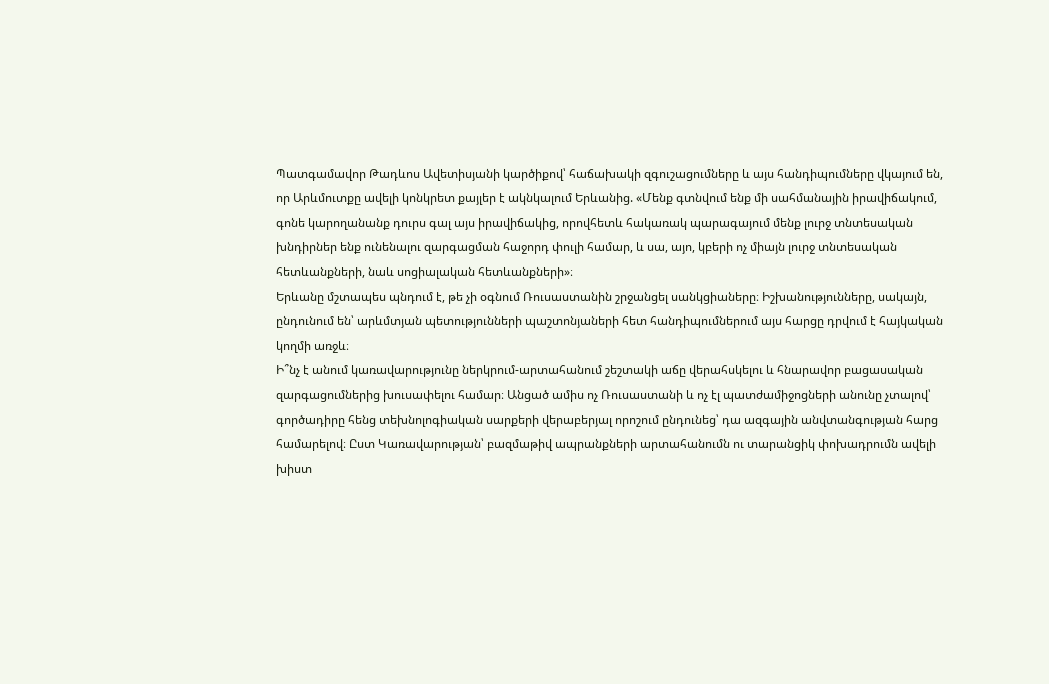Պատգամավոր Թադևոս Ավետիսյանի կարծիքով՝ հաճախակի զգուշացումները և այս հանդիպումները վկայում են, որ Արևմուտքը ավելի կոնկրետ քայլեր է ակնկալում Երևանից. «Մենք գտնվում ենք մի սահմանային իրավիճակում, գոնե կարողանանք դուրս գալ այս իրավիճակից, որովհետև հակառակ պարագայում մենք լուրջ տնտեսական խնդիրներ ենք ունենալու զարգացման հաջորդ փուլի համար, և սա, այո, կբերի ոչ միայն լուրջ տնտեսական հետևանքների, նաև սոցիալական հետևանքների»։
Երևանը մշտապես պնդում է, թե չի օգնում Ռուսաստանին շրջանցել սանկցիաները։ Իշխանությունները, սակայն, ընդունում են՝ արևմտյան պետությունների պաշտոնյաների հետ հանդիպումներում այս հարցը դրվում է հայկական կողմի առջև։
Ի՞նչ է անում կառավարությունը ներկրում-արտահանում շեշտակի աճը վերահսկելու և հնարավոր բացասական զարգացումներից խուսափելու համար։ Անցած ամիս ոչ Ռուսաստանի և ոչ էլ պատժամիջոցների անունը չտալով՝ գործադիրը հենց տեխնոլոգիական սարքերի վերաբերյալ որոշում ընդունեց՝ դա ազգային անվտանգության հարց համարելով։ Ըստ Կառավարության՝ բազմաթիվ ապրանքների արտահանումն ու տարանցիկ փոխադրումն ավելի խիստ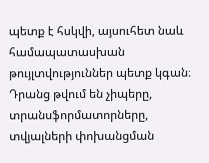պետք է հսկվի, այսուհետ նաև համապատասխան թույլտվություններ պետք կգան։ Դրանց թվում են չիպերը, տրանսֆորմատորները, տվյալների փոխանցման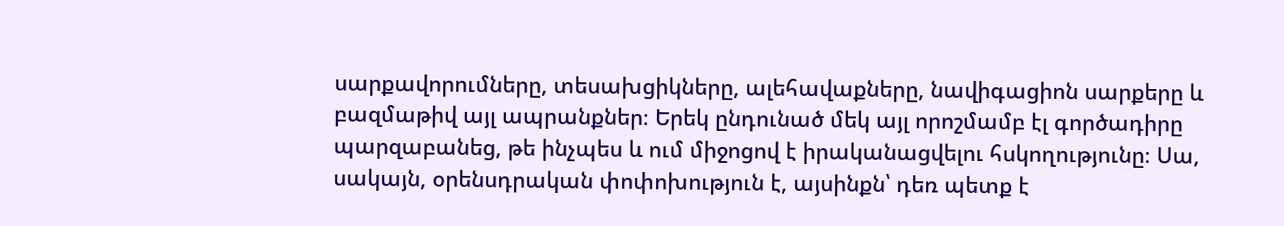սարքավորումները, տեսախցիկները, ալեհավաքները, նավիգացիոն սարքերը և բազմաթիվ այլ ապրանքներ։ Երեկ ընդունած մեկ այլ որոշմամբ էլ գործադիրը պարզաբանեց, թե ինչպես և ում միջոցով է իրականացվելու հսկողությունը։ Սա, սակայն, օրենսդրական փոփոխություն է, այսինքն՝ դեռ պետք է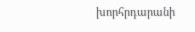խորհրդարանի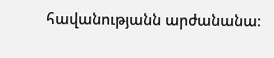հավանությանն արժանանա։